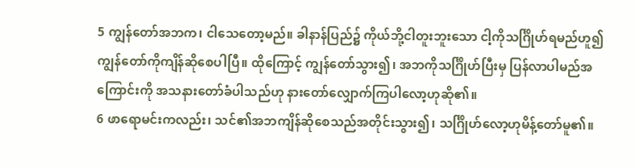5 ကျွန်တော်အဘက၊ ငါသေတော့မည်။ ခါနာန်ပြည်၌ ကိုယ်ဘို့ငါတူးဘူးသော ငါ့ကိုသင်္ဂြိုဟ်ရမည်ဟူ၍ ကျွန်တော်ကိုကျိန်ဆိုစေပါပြီ။ ထိုကြောင့် ကျွန်တော်သွား၍၊ အဘကိုသင်္ဂြိုဟ်ပြီးမှ ပြန်လာပါမည်အကြောင်းကို အသနားတော်ခံပါသည်ဟု နားတော်လျှောက်ကြပါလော့ဟုဆို၏။
6 ဖာရောမင်းကလည်း၊ သင်၏အဘကျိန်ဆိုစေသည်အတိုင်းသွား၍၊ သင်္ဂြိုဟ်လော့ဟုမိန့်တော်မူ၏။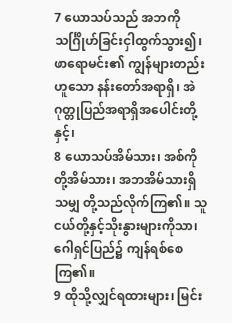7 ယောသပ်သည် အဘကိုသင်္ဂြိုဟ်ခြင်းငှါထွက်သွား၍၊ ဖာရောမင်း၏ ကျွန်များတည်းဟူသော နန်းတော်အရာရှိ၊ အဲဂုတ္တုပြည်အရာရှိအပေါင်းတို့နှင့်၊
8 ယောသပ်အိမ်သား၊ အစ်ကိုတို့အိမ်သား၊ အဘအိမ်သားရှိသမျှ တို့သည်လိုက်ကြ၏။ သူငယ်တို့နှင့်သိုးနွားများကိုသာ၊ ဂေါရှင်ပြည်၌ ကျန်ရစ်စေကြ၏။
9 ထိုသို့လျှင်ရထားများ၊ မြင်း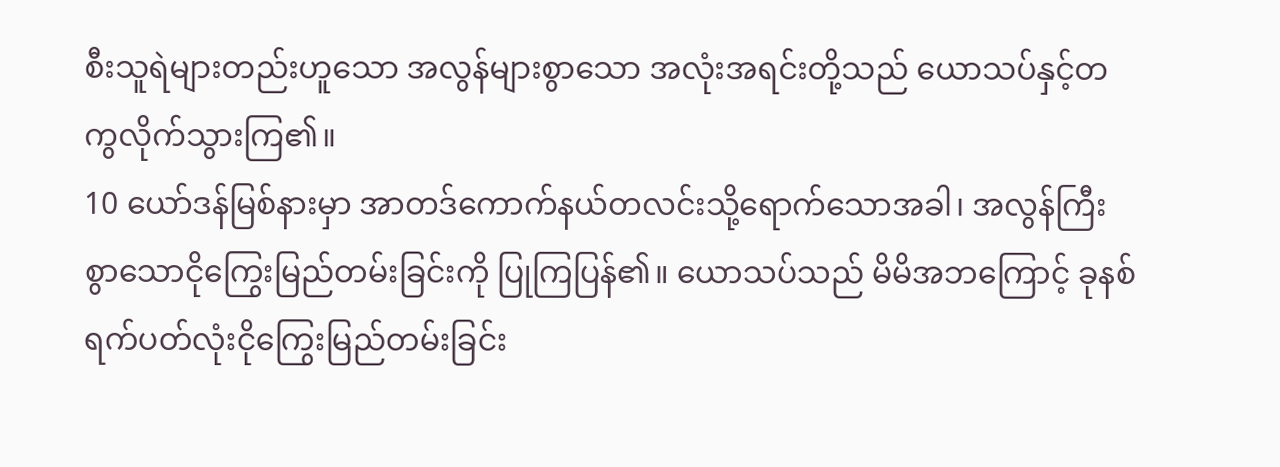စီးသူရဲများတည်းဟူသော အလွန်များစွာသော အလုံးအရင်းတို့သည် ယောသပ်နှင့်တကွလိုက်သွားကြ၏။
10 ယော်ဒန်မြစ်နားမှာ အာတဒ်ကောက်နယ်တလင်းသို့ရောက်သောအခါ၊ အလွန်ကြီးစွာသောငိုကြွေးမြည်တမ်းခြင်းကို ပြုကြပြန်၏။ ယောသပ်သည် မိမိအဘကြောင့် ခုနစ်ရက်ပတ်လုံးငိုကြွေးမြည်တမ်းခြင်း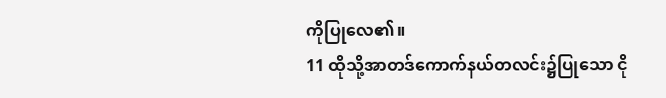ကိုပြုလေ၏။
11 ထိုသို့အာတဒ်ကောက်နယ်တလင်း၌ပြုသော ငို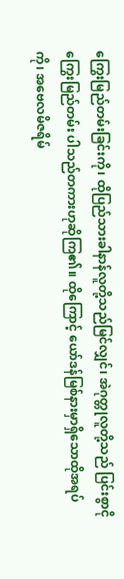ကြွေးမြည်တမ်းခြင်းကို၊ ထိုပြည်သားခါနာန်လူတို့သည်မြင်လျှင်၊ အဲဂုတ္တုလူတို့သည် ပြင်းစွာငိုကြွေးမြည်တမ်း ပါသည်တကားဟုဆိုကြ၏။ ထိုကြောင့် ယော်ဒန်မြစ်နားမှာရှိသောထိုအရပ်ကို၊ အဗေလမိဇရိမ်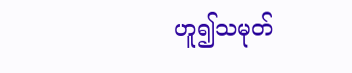ဟူ၍သမုတ်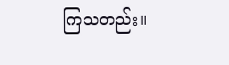ကြသတည်း။